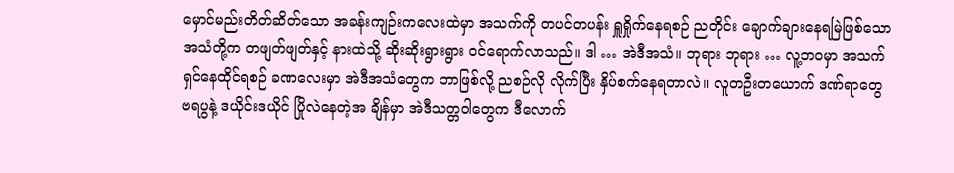မှောင်မည်းတိတ်ဆိတ်သော အခန်းကျဉ်းကလေးထဲမှာ အသက်ကို တပင်တပန်း ရှူရှိုက်နေရစဉ် ညတိုင်း ချောက်ချားနေရမြဲဖြစ်သော အသံတို့က တဖျတ်ဖျတ်နှင့် နားထဲသို့ ဆိုးဆိုးရွားရွား ဝင်ရောက်လာသည်။ ဒါ … အဲဒီအသံ။ ဘုရား ဘုရား … လူ့ဘဝမှာ အသက်ရှင်နေထိုင်ရစဉ် ခဏလေးမှာ အဲဒီအသံတွေက ဘာဖြစ်လို့ ညစဉ်လို လိုက်ပြီး နှိပ်စက်နေရတာလဲ။ လူတဦးတယောက် ဒဏ်ရာတွေ ဗရပွနဲ့ ဒယိုင်းဒယိုင် ပြိုလဲနေတဲ့အ ချိန်မှာ အဲဒီသတ္တဝါတွေက ဒီလောက်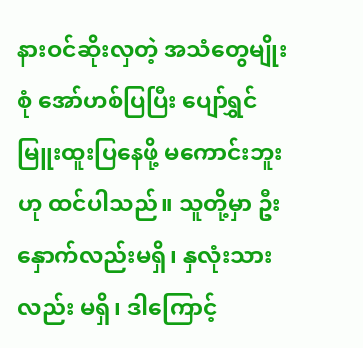နားဝင်ဆိုးလှတဲ့ အသံတွေမျိုးစုံ အော်ဟစ်ပြပြီး ပျော်ရွှင်မြူးထူးပြနေဖို့ မကောင်းဘူးဟု ထင်ပါသည်။ သူတို့မှာ ဦးနှောက်လည်းမရှိ၊ နှလုံးသားလည်း မရှိ၊ ဒါကြောင့်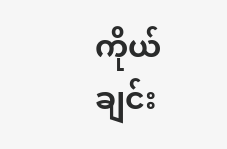ကိုယ်ချင်း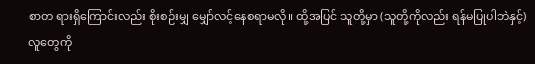စာတ ရားရှိကြောင်းလည်း စိုးစဉ်းမျှ မျှော်လင့်နေစရာမလို။ ထို့အပြင် သူတို့မှာ (သူတို့ကိုလည်း ရန်မပြုပါဘဲနှင့်) လူတွေကို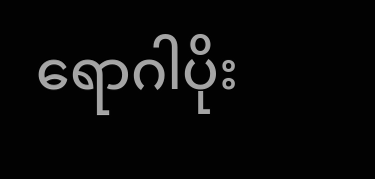ရောဂါပိုး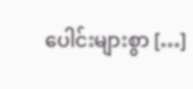ပေါင်းများစွာ […]